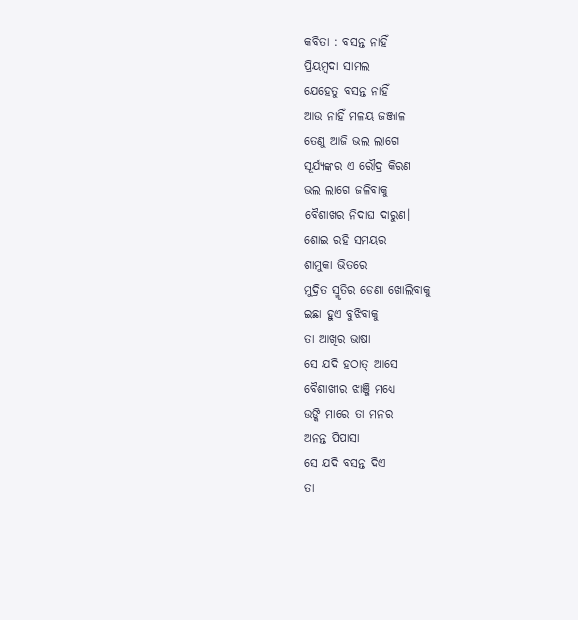କବିତା : ବସନ୍ତ ନାହିଁ
ପ୍ରିୟମ୍ବଦା ସାମଲ
ଯେହେତୁ ବସନ୍ତ ନାହିଁ
ଆଉ ନାହିଁ ମଳୟ ଜଞ୍ଜାଳ
ତେଣୁ ଆଜି ଭଲ ଲାଗେ
ସୂର୍ଯ୍ୟଙ୍କର ଏ ରୌଦ୍ର କିରଣ
ଭଲ ଲାଗେ ଜଳିବାକୁ
ବୈଶାଖର ନିଦାଘ ଦାରୁଣ।
ଶୋଇ ରହି ସମୟର
ଶାମୁକା ଭିତରେ
ମୁଦ୍ରିତ ସ୍ମୃତିର ଡେଣା ଖୋଲିବାକୁ
ଇଛା ହୁଏ ବୁଝିବାକୁ
ତା ଆଖିର ଭାଷା
ସେ ଯଦି ହଠାତ୍ ଆସେ
ବୈଶାଖୀର ଝାଞ୍ଜି ମଧ୍ୟେ
ଉଙ୍କି ମାରେ ତା ମନର
ଅନନ୍ତ ପିପାସା
ସେ ଯଦି ବସନ୍ତ ଦିଏ
ତା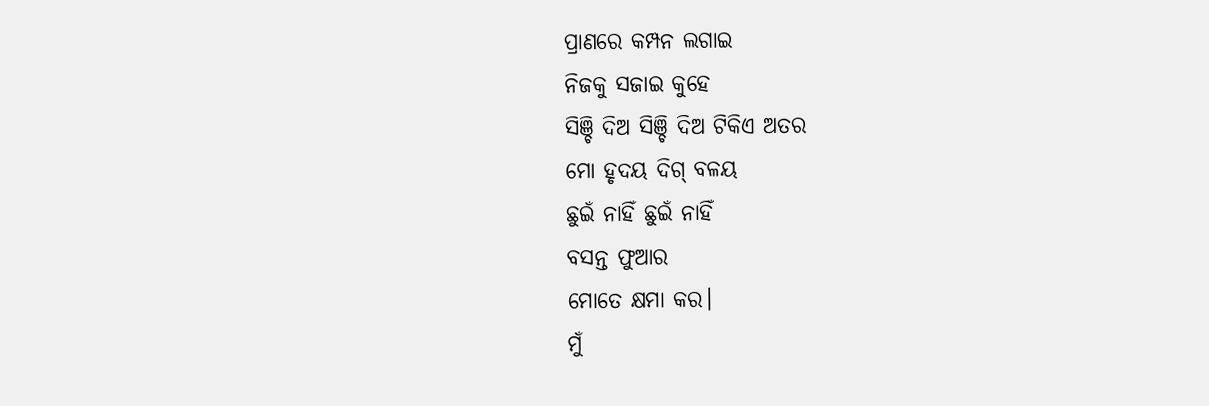ପ୍ରାଣରେ କମ୍ପନ ଲଗାଇ
ନିଜକୁ ସଜାଇ କୁହେ
ସିଞ୍ଚି ଦିଅ ସିଞ୍ଚି ଦିଅ ଟିକିଏ ଅତର
ମୋ ହୃଦୟ ଦିଗ୍ ବଳୟ
ଛୁଇଁ ନାହିଁ ଛୁଇଁ ନାହିଁ
ବସନ୍ତ ଫୁଆର
ମୋତେ କ୍ଷମା କର।
ମୁଁ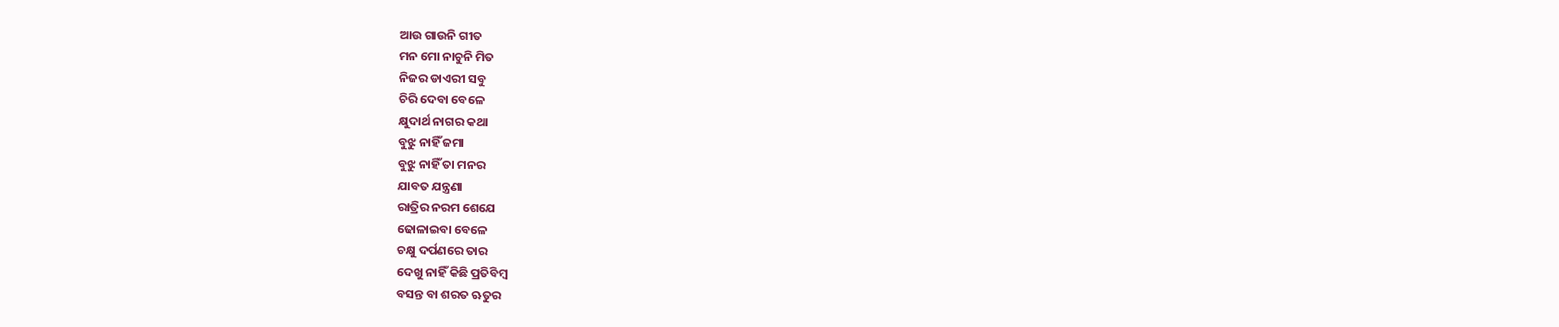ଆଉ ଗାଉନି ଗୀତ
ମନ ମୋ ନାଚୁନି ମିତ
ନିଜର ଡାଏରୀ ସବୁ
ଚିରି ଦେବା ବେଳେ
କ୍ଷୁଦାର୍ଥ ନାଗର କଥା
ବୁଝୁ ନାହିଁ ଜମା
ବୁଝୁ ନାହିଁ ତା ମନର
ଯାବତ ଯନ୍ତ୍ରଣା
ରାତ୍ରିର ନରମ ଶେଯେ
ଢୋଳାଇବା ବେଳେ
ଚକ୍ଷୁ ଦର୍ପଣରେ ତାର
ଦେଖୁ ନାହିଁ କିଛି ପ୍ରତିବିମ୍ବ
ବସନ୍ତ ବା ଶରତ ଋତୁର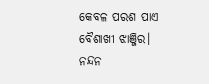କେବଳ ପରଶ ପାଏ
ବୈଶାଖୀ ଝାଞ୍ଜିର।
ନନ୍ଦନ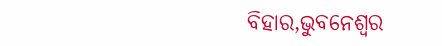ବିହାର,ଭୁବନେଶ୍ୱର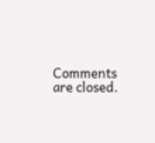Comments are closed.